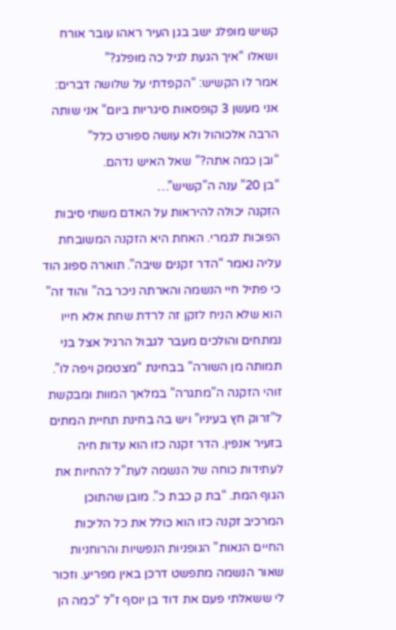קשיש מופלג ישב בגן העיר ראהו עובר אורח ושאלו “איך הגעת לגיל כה מופלג?”
אמר לו הקשיש: “הקפדתי על שלושה דברים:
אני מעשן 3 קופסאות סיגריות ביום” אני שותה הרבה אלכוהול ולא עושה ספורט כלל”
“ובן כמה אתה?” שאל האיש נדהם.
“בן 20” ענה ה”קשיש”…
הזִקנה יכולה להיראות על האדם משתי סיבות הפוכות לגמרי. האחת היא הזקנה המשובחת עליה נאמר “הדר זקנים שיבה”. תוארה ספוג הוד כי פתיל חיי הנשמה והארתה ניכר בה” והוד זה” הוא שלא הניח לזקן זה לרדת שחת אלא חייו נמתחים והולכים מעבר לגבול הרגיל אצל בני תמותה מן השורה” בבחינת “מצטמק ויפה לו”. זוהי הזקנה ה”מתגרה” במלאך המוות ומבקשת ל”זרוק חץ בעיניו” ויש בה בחינת תחיית המתים בזעיר אנפין. הדר זקנה כזו הוא עדות חיה לעתידות כוחה של הנשמה לעת”ל להחיות את הגוף המת. “בת ק כבת כ”. מובן שהתוכן המרכיב זקנה כזו הוא כולל את כל הליכות החיים הנאות” הגופניות הנפשיות והרוחניות שאור הנשמה מתפשט דרכן באין מפריע. וזכור לי ששאלתי פעם את דוד בן יוסף ז”ל “כמה הן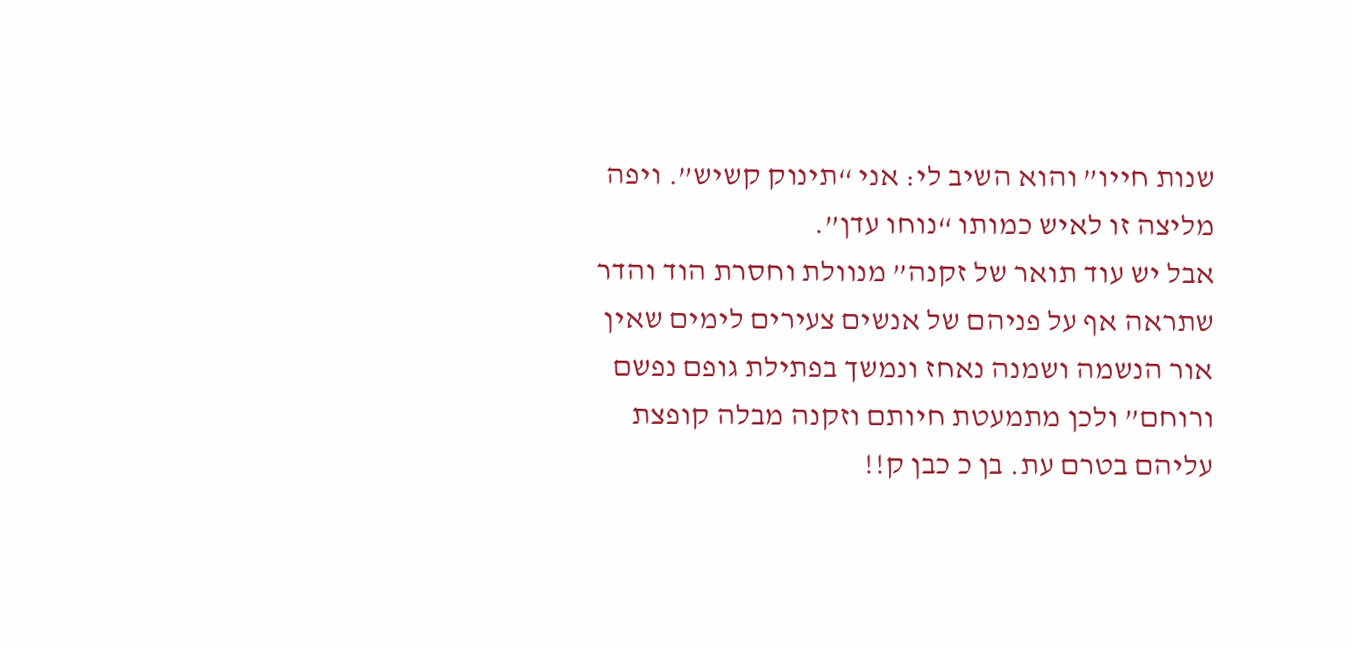שנות חייו” והוא השיב לי: אני “תינוק קשיש”. ויפה מליצה זו לאיש כמותו “נוחו עדן”.
אבל יש עוד תואר של זקנה” מנוולת וחסרת הוד והדר שתראה אף על פניהם של אנשים צעירים לימים שאין אור הנשמה ושמנה נאחז ונמשך בפתילת גופם נפשם ורוחם” ולכן מתמעטת חיותם וזקנה מבלה קופצת עליהם בטרם עת. בן כ כבן ק!!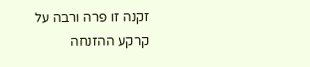זקנה זו פרה ורבה על קרקע ההזנחה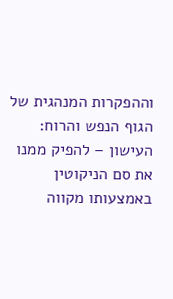וההפקרות המנהגית של הגוף הנפש והרוח:
העישון – להפיק ממנו את סם הניקוטין באמצעותו מקווה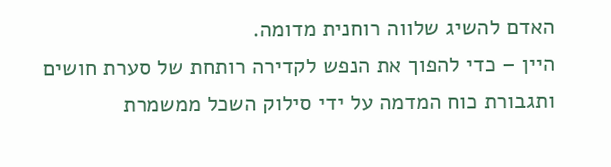האדם להשיג שלווה רוחנית מדומה.
היין – כדי להפוך את הנפש לקדירה רותחת של סערת חושים ותגבורת כוח המדמה על ידי סילוק השכל ממשמרת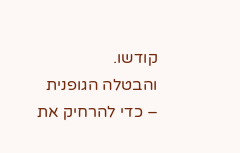קודשו.
והבטלה הגופנית – כדי להרחיק את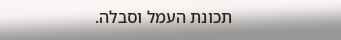תכונת העמל וסבלה.